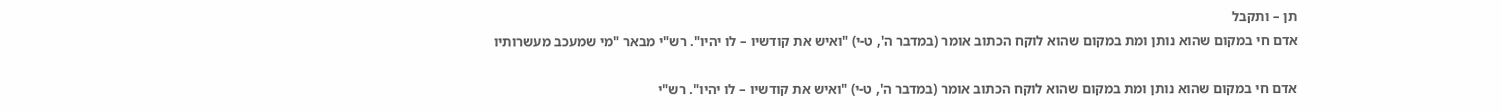תן – ותקבל
אדם חי במקום שהוא נותן ומת במקום שהוא לוקח הכתוב אומר (במדבר ה', ט-י) "ואיש את קודשיו – לו יהיו". רש"י מבאר "מי שמעכב מעשרותיו

אדם חי במקום שהוא נותן ומת במקום שהוא לוקח הכתוב אומר (במדבר ה', ט-י) "ואיש את קודשיו – לו יהיו". רש"י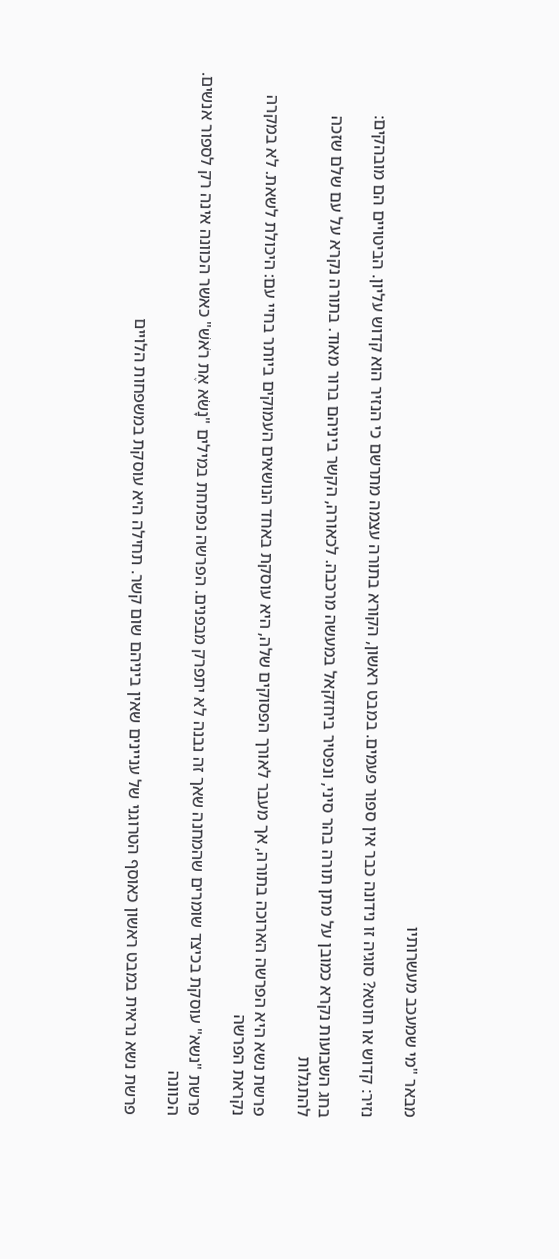מבאר "מי שמעכב מעשרותיו

נזיר: קדוש או חוטא? סוגיה זו נידונה כבר אין ספור פעמים. במבט ראשון, הקורא בתורה עצמה מתרשם כי הנזיר הוא קדוש עליון. הביטויים הם מובהקים:

בחג השבועות נקרא כמובן על מתן תורה בהר סיני, ונפטיר ביחזקאל במעשה מרכבה. לכאורה, הקשר ביניהם ברור מאוד. בתורה נקרא על עם שלם שזכה להתגלות

פרשת נשא היא הפרשה הארוכה בתורה, אך מעבר לאורך הפסוקים שלה, היא עוסקת באחד הנושאים העמוקים ביותר בחיי עם: היכולת לשאת. לא במקרה נקראת הפרשה

פרשת "נשא" עוסקת בכיצד שומרים שהמחנה שאך זה נבנה לא יתפרק מבפנים. הפרשה נפתחת במילים "נָשֹׂא אֶת רֹאשׁ" כאשר הכוונה אינה רק לספור אנשים. הכוונה

פרשת נשא נראית במבט ראשון כאוסף הטרוגני של עניינים שאין ביניהם שום קשר. תחילה היא עוסקת במשפחות הלויים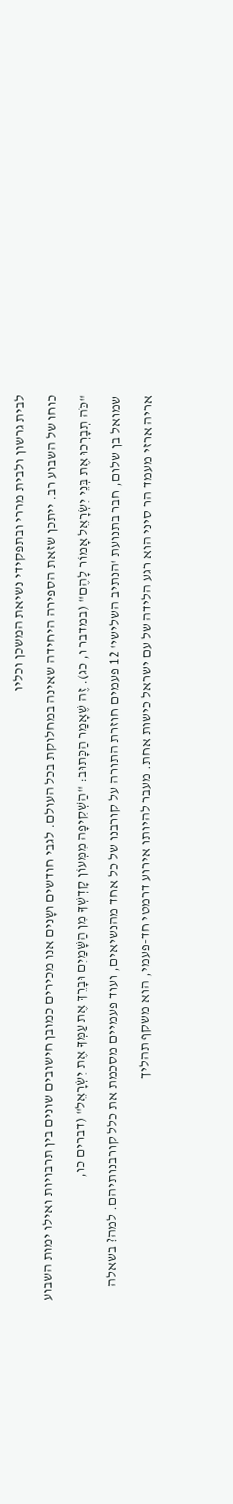לבית גרשון ולבית מררי ובתפקידי נשיאת המשכן וכליו

כוחו של השבוע רב. ייתכן שזאת הספירה היחידה שאינה במחלוקת בכל העולם. לגבי חודשים ושָנים אנו מכירים כמובן חישובים שונים בין תרבויות ואילו ימות השבוע

"כֹּה תְבָרְכוּ אֶת בְּנֵי יִשְׂרָאֵל אָמוֹר לָהֶם" (במדבר ו, כג). זֶה שֶׁאָמַר הַכָּתוּב: "הַשְׁקִיפָה מִמְּעוֹן קָדְשְׁךָ מִן הַשָּׁמַיִם וּבָרֵךְ אֶת עַמְּךָ אֶת יִשְׂרָאֵל" (דברים כו,

שמואל בן שלום, חבר בתנועת 'הנתיב השלישי' 12 פעמים חוזרת התורה על קורבנו של כל אחד מהנשיאים, ועוד פעמיים מסכמת את כלל קורבנותיהם. למה? בשאלה

אריה ארזי מעמד הר סיני הוא רגע הלידה של עם ישראל כישות אחת. מעבר להיותו אירוע דרמטי חד-פעמי, הוא משקף תהליך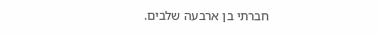חברתי בן ארבעה שלבים.